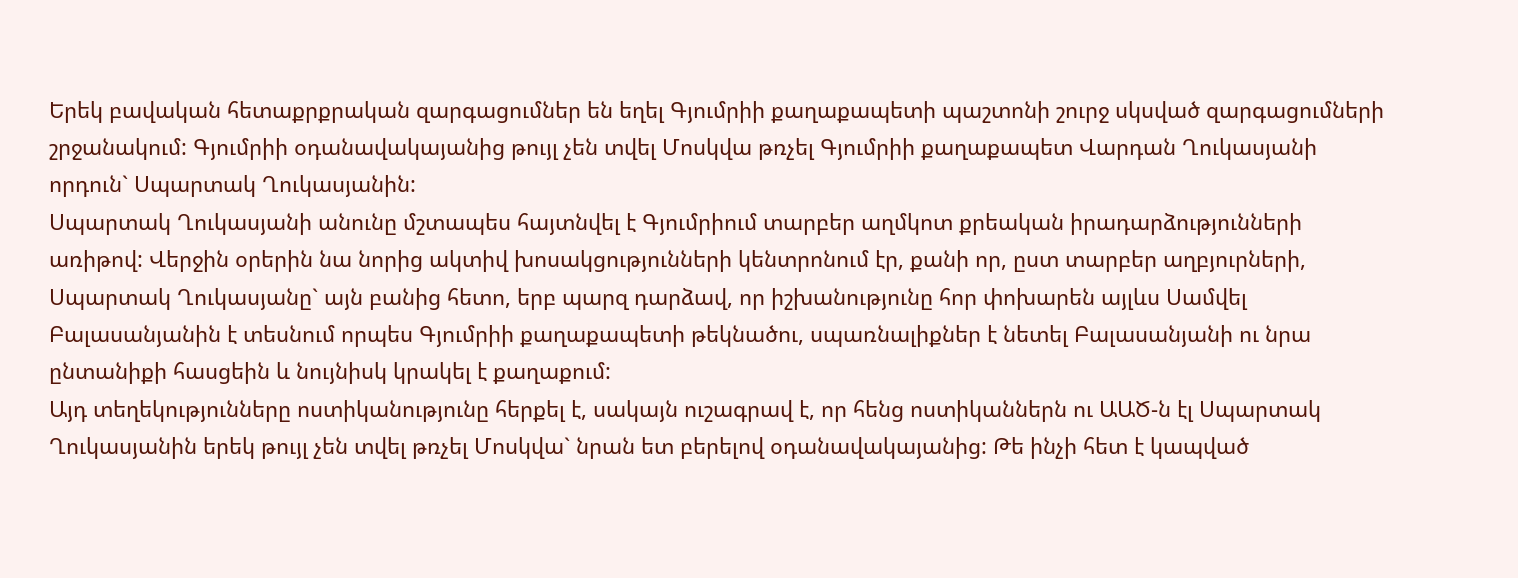Երեկ բավական հետաքրքրական զարգացումներ են եղել Գյումրիի քաղաքապետի պաշտոնի շուրջ սկսված զարգացումների շրջանակում: Գյումրիի օդանավակայանից թույլ չեն տվել Մոսկվա թռչել Գյումրիի քաղաքապետ Վարդան Ղուկասյանի որդուն` Սպարտակ Ղուկասյանին:
Սպարտակ Ղուկասյանի անունը մշտապես հայտնվել է Գյումրիում տարբեր աղմկոտ քրեական իրադարձությունների առիթով: Վերջին օրերին նա նորից ակտիվ խոսակցությունների կենտրոնում էր, քանի որ, ըստ տարբեր աղբյուրների, Սպարտակ Ղուկասյանը` այն բանից հետո, երբ պարզ դարձավ, որ իշխանությունը հոր փոխարեն այլևս Սամվել Բալասանյանին է տեսնում որպես Գյումրիի քաղաքապետի թեկնածու, սպառնալիքներ է նետել Բալասանյանի ու նրա ընտանիքի հասցեին և նույնիսկ կրակել է քաղաքում:
Այդ տեղեկությունները ոստիկանությունը հերքել է, սակայն ուշագրավ է, որ հենց ոստիկաններն ու ԱԱԾ-ն էլ Սպարտակ Ղուկասյանին երեկ թույլ չեն տվել թռչել Մոսկվա` նրան ետ բերելով օդանավակայանից: Թե ինչի հետ է կապված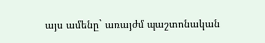այս ամենը` առայժմ պաշտոնական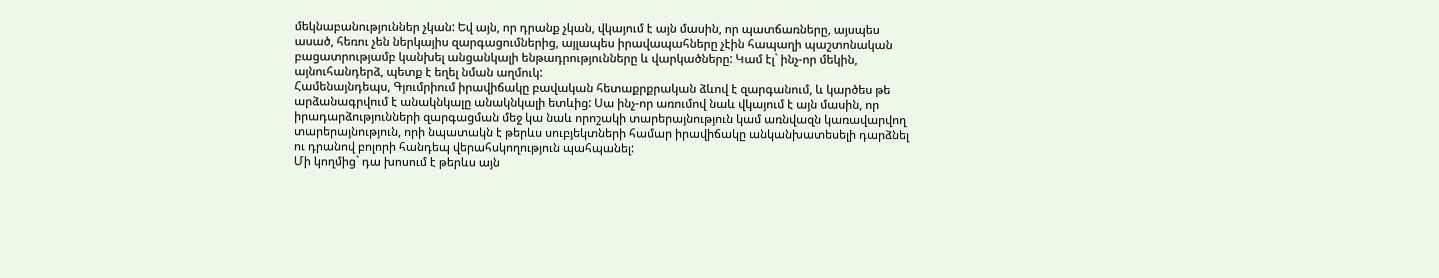մեկնաբանություններ չկան: Եվ այն, որ դրանք չկան, վկայում է այն մասին, որ պատճառները, այսպես ասած, հեռու չեն ներկայիս զարգացումներից, այլապես իրավապահները չէին հապաղի պաշտոնական բացատրությամբ կանխել անցանկալի ենթադրությունները և վարկածները: Կամ էլ` ինչ-որ մեկին, այնուհանդերձ, պետք է եղել նման աղմուկ:
Համենայնդեպս, Գյումրիում իրավիճակը բավական հետաքրքրական ձևով է զարգանում, և կարծես թե արձանագրվում է անակնկալը անակնկալի ետևից: Սա ինչ-որ առումով նաև վկայում է այն մասին, որ իրադարձությունների զարգացման մեջ կա նաև որոշակի տարերայնություն կամ առնվազն կառավարվող տարերայնություն, որի նպատակն է թերևս սուբյեկտների համար իրավիճակը անկանխատեսելի դարձնել ու դրանով բոլորի հանդեպ վերահսկողություն պահպանել:
Մի կողմից` դա խոսում է թերևս այն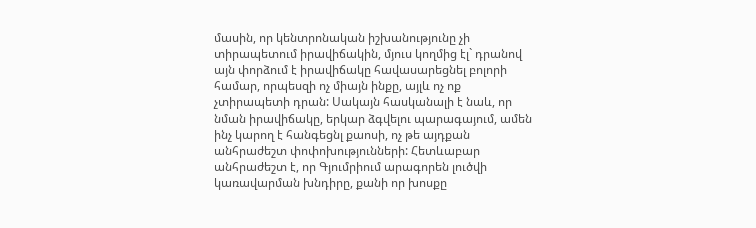մասին, որ կենտրոնական իշխանությունը չի տիրապետում իրավիճակին, մյուս կողմից էլ` դրանով այն փորձում է իրավիճակը հավասարեցնել բոլորի համար, որպեսզի ոչ միայն ինքը, այլև ոչ ոք չտիրապետի դրան: Սակայն հասկանալի է նաև, որ նման իրավիճակը, երկար ձգվելու պարագայում, ամեն ինչ կարող է հանգեցնլ քաոսի, ոչ թե այդքան անհրաժեշտ փոփոխությունների: Հետևաբար անհրաժեշտ է, որ Գյումրիում արագորեն լուծվի կառավարման խնդիրը, քանի որ խոսքը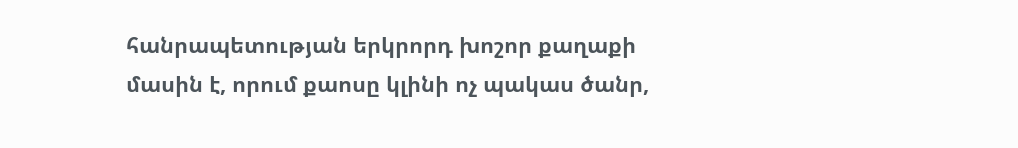հանրապետության երկրորդ խոշոր քաղաքի մասին է, որում քաոսը կլինի ոչ պակաս ծանր,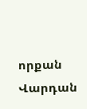որքան Վարդան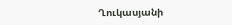Ղուկասյանի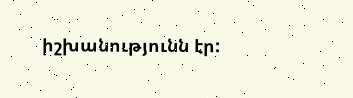իշխանությունն էր: